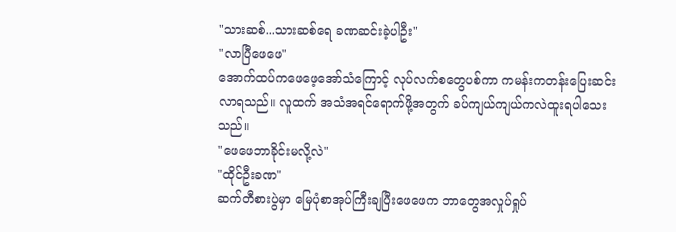"သားဆစ်...သားဆစ်ရေ ခဏဆင်းခဲ့ပါဦး"
"လာပြီဖေဖေ"
အောက်ထပ်ကဖေဖေ့အော်သံကြောင့် လုပ်လက်စတွေပစ်ကာ ကမန်းကတန်းပြေးဆင်းလာရသည်။ လူထက် အသံအရင်ရောက်ဖို့အတွက် ခပ်ကျယ်ကျယ်ကလဲထူးရပါသေးသည်။
"ဖေဖေဘာခိုင်းမလို့လဲ"
"ထိုင်ဦးခဏ"
ဆက်တီစားပွဲမှာ မြေပုံစာအုပ်ကြီးချပြီးဖေဖေက ဘာတွေအလှုပ်ရှုပ်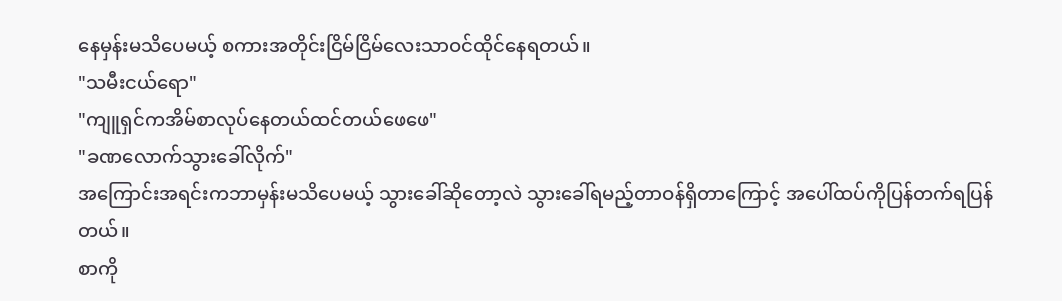နေမှန်းမသိပေမယ့် စကားအတိုင်းငြိမ်ငြိမ်လေးသာဝင်ထိုင်နေရတယ်။
"သမီးငယ်ရော"
"ကျူရှင်ကအိမ်စာလုပ်နေတယ်ထင်တယ်ဖေဖေ"
"ခဏလောက်သွားခေါ်လိုက်"
အကြောင်းအရင်းကဘာမှန်းမသိပေမယ့် သွားခေါ်ဆိုတော့လဲ သွားခေါ်ရမည့်တာဝန်ရှိတာကြောင့် အပေါ်ထပ်ကိုပြန်တက်ရပြန်တယ်။
စာကို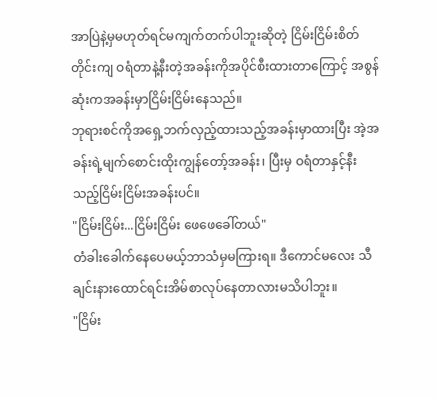အာပြဲနဲ့မှမဟုတ်ရင်မကျက်တက်ပါဘူးဆိုတဲ့ ငြိမ်းငြိမ်းစိတ်တိုင်းကျ ဝရံတာနဲ့နီးတဲ့အခန်းကိုအပိုင်စီးထားတာကြောင့် အစွန်ဆုံးကအခန်းမှာငြိမ်းငြိမ်းနေသည်။
ဘုရားစင်ကိုအရှေ့ဘက်လှည့်ထားသည့်အခန်းမှာထားပြီး အဲ့အခန်းရဲ့မျက်စောင်းထိုးကျွန်တော့်အခန်း၊ ပြီးမှ ဝရံတာနှင့်နီးသည့်ငြိမ်းငြိမ်းအခန်းပင်။
"ငြိမ်းငြိမ်း...ငြိမ်းငြိမ်း ဖေဖေခေါ်တယ်"
တံခါးခေါက်နေပေမယ့်ဘာသံမှမကြားရ။ ဒီကောင်မလေး သီချင်းနားထောင်ရင်းအိမ်စာလုပ်နေတာလားမသိပါဘူး။
"ငြိမ်း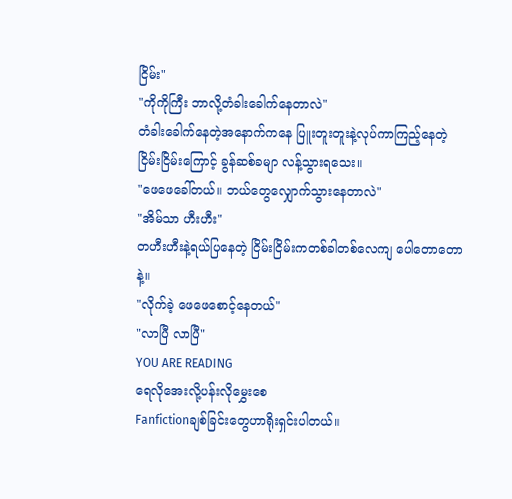ငြိမ်း"
"ကိုကိုကြီး ဘာလို့တံခါးခေါက်နေတာလဲ"
တံခါးခေါက်နေတဲ့အနောက်ကနေ ပြူးတူးတူးနဲ့လုပ်ကာကြည့်နေတဲ့ငြိမ်းငြိမ်းကြောင့် ခွန်ဆစ်ခမျာ လန့်သွားရသေး။
"ဖေဖေခေါ်တယ်။ ဘယ်တွေလျှောက်သွားနေတာလဲ"
"အိမ်သာ ဟီးဟီး"
တဟီးဟီးနဲ့ရယ်ပြနေတဲ့ ငြိမ်းငြိမ်းကတစ်ခါတစ်လေကျ ပေါတောတောနဲ့။
"လိုက်ခဲ့ ဖေဖေစောင့်နေတယ်"
"လာပြီ လာပြီ"
YOU ARE READING
ရေလိုအေးလို့ပန်းလိုမွှေးစေ
Fanfictionချစ်ခြင်းတွေဟာရိုးရှင်းပါတယ်။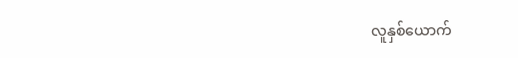လူနှစ်ယောက်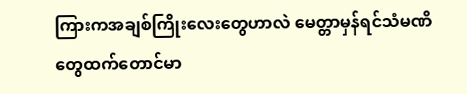ကြားကအချစ်ကြိုးလေးတွေဟာလဲ မေတ္တာမှန်ရင်သံမဏိတွေထက်တောင်မာ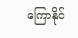ကြောနိုင်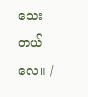သေးတယ်လေ။ /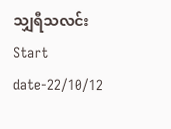သျှရီသလင်း Start date-22/10/12